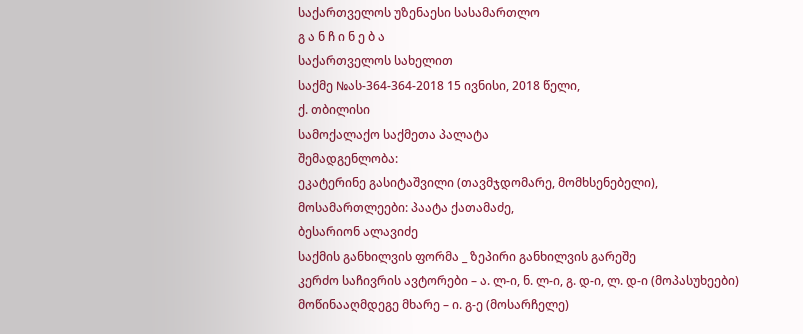საქართველოს უზენაესი სასამართლო
გ ა ნ ჩ ი ნ ე ბ ა
საქართველოს სახელით
საქმე №ას-364-364-2018 15 ივნისი, 2018 წელი,
ქ. თბილისი
სამოქალაქო საქმეთა პალატა
შემადგენლობა:
ეკატერინე გასიტაშვილი (თავმჯდომარე, მომხსენებელი),
მოსამართლეები: პაატა ქათამაძე,
ბესარიონ ალავიძე
საქმის განხილვის ფორმა _ ზეპირი განხილვის გარეშე
კერძო საჩივრის ავტორები – ა. ლ-ი, ნ. ლ-ი, გ. დ-ი, ლ. დ-ი (მოპასუხეები)
მოწინააღმდეგე მხარე – ი. გ-ე (მოსარჩელე)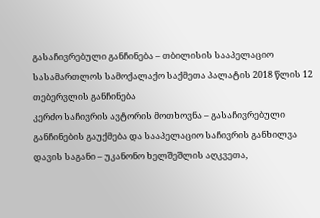გასაჩივრებული განჩინება – თბილისის სააპელაციო სასამართლოს სამოქალაქო საქმეთა პალატის 2018 წლის 12 თებერვლის განჩინება
კერძო საჩივრის ავტორის მოთხოვნა – გასაჩივრებული განჩინების გაუქმება და სააპელაციო საჩივრის განხილვა
დავის საგანი – უკანონო ხელშეშლის აღკვეთა,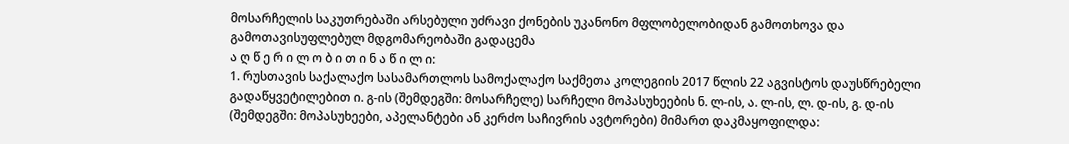მოსარჩელის საკუთრებაში არსებული უძრავი ქონების უკანონო მფლობელობიდან გამოთხოვა და გამოთავისუფლებულ მდგომარეობაში გადაცემა
ა ღ წ ე რ ი ლ ო ბ ი თ ი ნ ა წ ი ლ ი:
1. რუსთავის საქალაქო სასამართლოს სამოქალაქო საქმეთა კოლეგიის 2017 წლის 22 აგვისტოს დაუსწრებელი გადაწყვეტილებით ი. გ-ის (შემდეგში: მოსარჩელე) სარჩელი მოპასუხეების ნ. ლ-ის, ა. ლ-ის, ლ. დ-ის, გ. დ-ის (შემდეგში: მოპასუხეები, აპელანტები ან კერძო საჩივრის ავტორები) მიმართ დაკმაყოფილდა: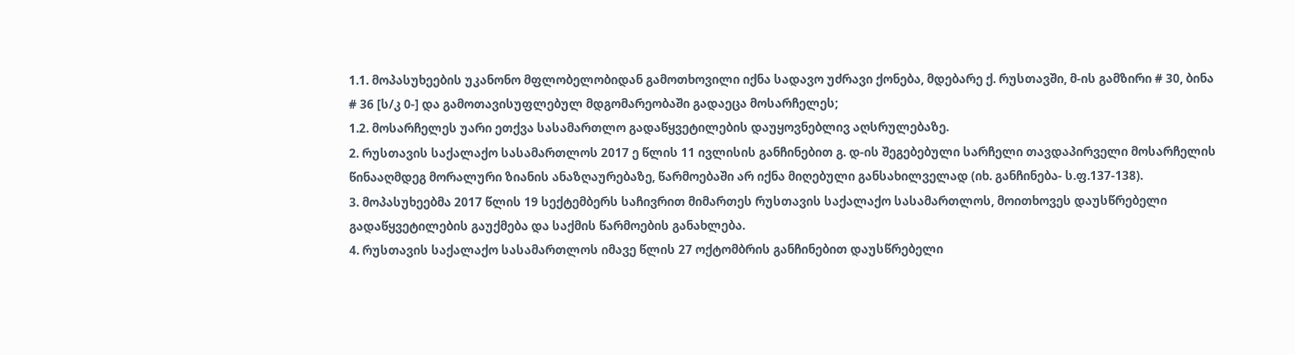1.1. მოპასუხეების უკანონო მფლობელობიდან გამოთხოვილი იქნა სადავო უძრავი ქონება, მდებარე ქ. რუსთავში, მ-ის გამზირი # 30, ბინა # 36 [ს/კ 0-] და გამოთავისუფლებულ მდგომარეობაში გადაეცა მოსარჩელეს;
1.2. მოსარჩელეს უარი ეთქვა სასამართლო გადაწყვეტილების დაუყოვნებლივ აღსრულებაზე.
2. რუსთავის საქალაქო სასამართლოს 2017 ე წლის 11 ივლისის განჩინებით გ. დ-ის შეგებებული სარჩელი თავდაპირველი მოსარჩელის წინააღმდეგ მორალური ზიანის ანაზღაურებაზე, წარმოებაში არ იქნა მიღებული განსახილველად (იხ. განჩინება- ს.ფ.137-138).
3. მოპასუხეებმა 2017 წლის 19 სექტემბერს საჩივრით მიმართეს რუსთავის საქალაქო სასამართლოს, მოითხოვეს დაუსწრებელი გადაწყვეტილების გაუქმება და საქმის წარმოების განახლება.
4. რუსთავის საქალაქო სასამართლოს იმავე წლის 27 ოქტომბრის განჩინებით დაუსწრებელი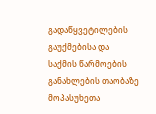გადაწყვეტილების გაუქმებისა და საქმის წარმოების განახლების თაობაზე მოპასუხეთა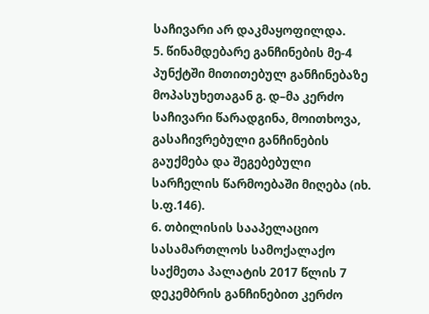საჩივარი არ დაკმაყოფილდა.
5. წინამდებარე განჩინების მე-4 პუნქტში მითითებულ განჩინებაზე მოპასუხეთაგან გ. დ–მა კერძო საჩივარი წარადგინა, მოითხოვა, გასაჩივრებული განჩინების გაუქმება და შეგებებული სარჩელის წარმოებაში მიღება (იხ. ს.ფ.146).
6. თბილისის სააპელაციო სასამართლოს სამოქალაქო საქმეთა პალატის 2017 წლის 7 დეკემბრის განჩინებით კერძო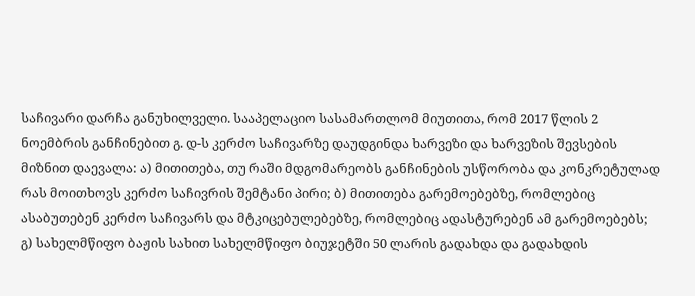საჩივარი დარჩა განუხილველი. სააპელაციო სასამართლომ მიუთითა, რომ 2017 წლის 2 ნოემბრის განჩინებით გ. დ-ს კერძო საჩივარზე დაუდგინდა ხარვეზი და ხარვეზის შევსების მიზნით დაევალა: ა) მითითება, თუ რაში მდგომარეობს განჩინების უსწორობა და კონკრეტულად რას მოითხოვს კერძო საჩივრის შემტანი პირი; ბ) მითითება გარემოებებზე, რომლებიც ასაბუთებენ კერძო საჩივარს და მტკიცებულებებზე, რომლებიც ადასტურებენ ამ გარემოებებს; გ) სახელმწიფო ბაჟის სახით სახელმწიფო ბიუჯეტში 50 ლარის გადახდა და გადახდის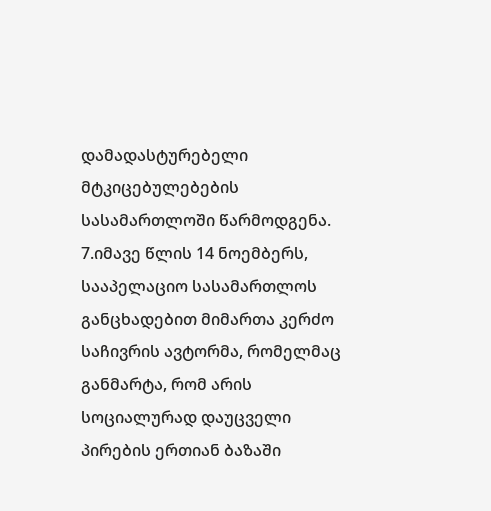დამადასტურებელი მტკიცებულებების სასამართლოში წარმოდგენა.
7.იმავე წლის 14 ნოემბერს, სააპელაციო სასამართლოს განცხადებით მიმართა კერძო საჩივრის ავტორმა, რომელმაც განმარტა, რომ არის სოციალურად დაუცველი პირების ერთიან ბაზაში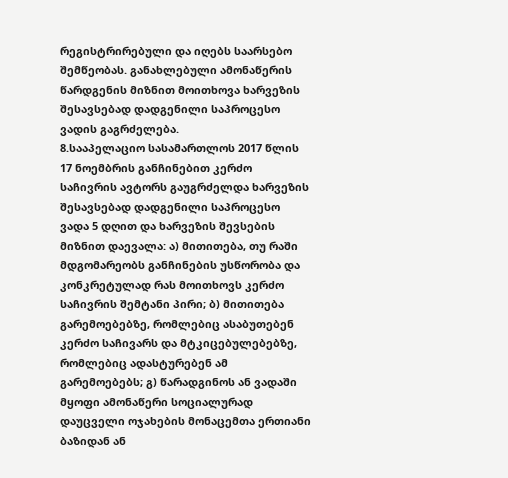რეგისტრირებული და იღებს საარსებო შემწეობას. განახლებული ამონაწერის წარდგენის მიზნით მოითხოვა ხარვეზის შესავსებად დადგენილი საპროცესო ვადის გაგრძელება.
8.სააპელაციო სასამართლოს 2017 წლის 17 ნოემბრის განჩინებით კერძო საჩივრის ავტორს გაუგრძელდა ხარვეზის შესავსებად დადგენილი საპროცესო ვადა 5 დღით და ხარვეზის შევსების მიზნით დაევალა: ა) მითითება, თუ რაში მდგომარეობს განჩინების უსწორობა და კონკრეტულად რას მოითხოვს კერძო საჩივრის შემტანი პირი; ბ) მითითება გარემოებებზე, რომლებიც ასაბუთებენ კერძო საჩივარს და მტკიცებულებებზე, რომლებიც ადასტურებენ ამ გარემოებებს; გ) წარადგინოს ან ვადაში მყოფი ამონაწერი სოციალურად დაუცველი ოჯახების მონაცემთა ერთიანი ბაზიდან ან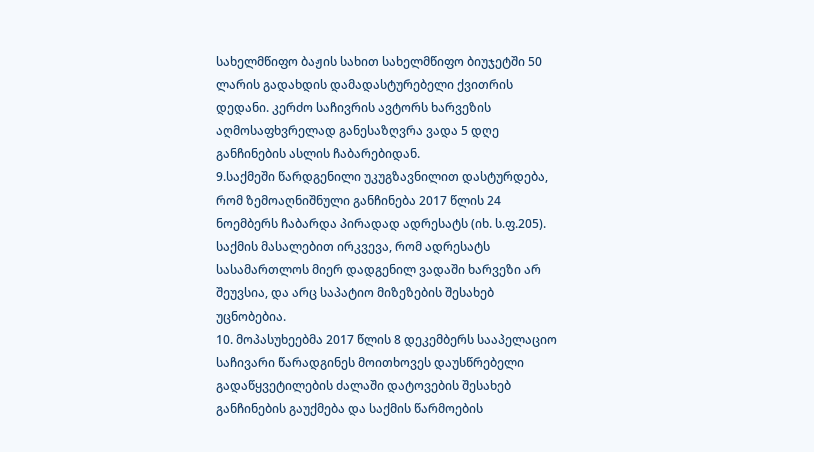სახელმწიფო ბაჟის სახით სახელმწიფო ბიუჯეტში 50 ლარის გადახდის დამადასტურებელი ქვითრის დედანი. კერძო საჩივრის ავტორს ხარვეზის აღმოსაფხვრელად განესაზღვრა ვადა 5 დღე განჩინების ასლის ჩაბარებიდან.
9.საქმეში წარდგენილი უკუგზავნილით დასტურდება, რომ ზემოაღნიშნული განჩინება 2017 წლის 24 ნოემბერს ჩაბარდა პირადად ადრესატს (იხ. ს.ფ.205). საქმის მასალებით ირკვევა, რომ ადრესატს სასამართლოს მიერ დადგენილ ვადაში ხარვეზი არ შეუვსია, და არც საპატიო მიზეზების შესახებ უცნობებია.
10. მოპასუხეებმა 2017 წლის 8 დეკემბერს სააპელაციო საჩივარი წარადგინეს მოითხოვეს დაუსწრებელი გადაწყვეტილების ძალაში დატოვების შესახებ განჩინების გაუქმება და საქმის წარმოების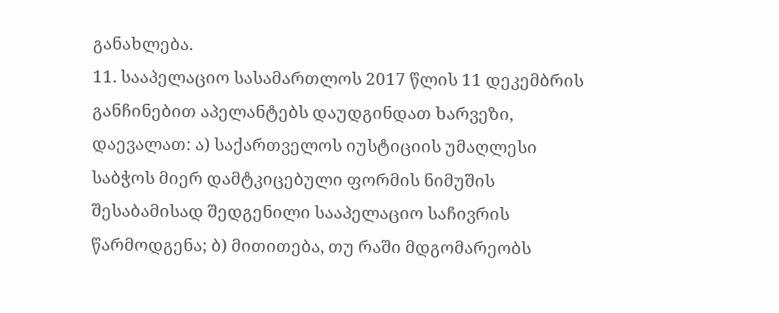განახლება.
11. სააპელაციო სასამართლოს 2017 წლის 11 დეკემბრის განჩინებით აპელანტებს დაუდგინდათ ხარვეზი, დაევალათ: ა) საქართველოს იუსტიციის უმაღლესი საბჭოს მიერ დამტკიცებული ფორმის ნიმუშის შესაბამისად შედგენილი სააპელაციო საჩივრის წარმოდგენა; ბ) მითითება, თუ რაში მდგომარეობს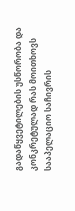გადაწყვეტილების უსწორობა და კონკრეტულად რას მოითხოვს სააპელაციო საჩივრის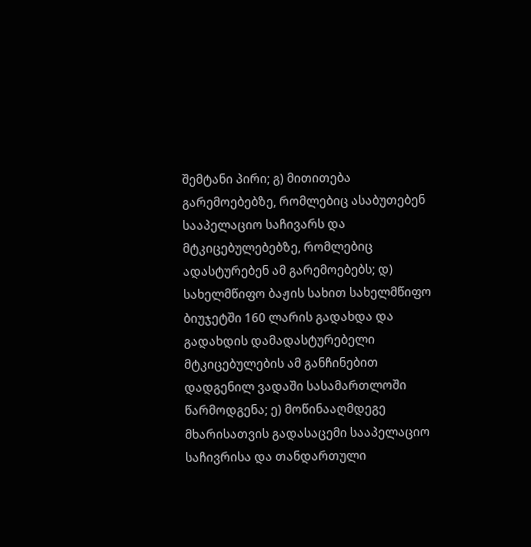შემტანი პირი; გ) მითითება გარემოებებზე, რომლებიც ასაბუთებენ სააპელაციო საჩივარს და მტკიცებულებებზე, რომლებიც ადასტურებენ ამ გარემოებებს; დ) სახელმწიფო ბაჟის სახით სახელმწიფო ბიუჯეტში 160 ლარის გადახდა და გადახდის დამადასტურებელი მტკიცებულების ამ განჩინებით დადგენილ ვადაში სასამართლოში წარმოდგენა; ე) მოწინააღმდეგე მხარისათვის გადასაცემი სააპელაციო საჩივრისა და თანდართული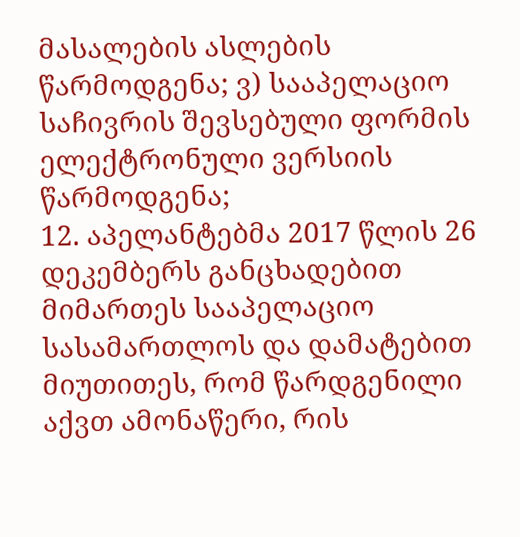მასალების ასლების წარმოდგენა; ვ) სააპელაციო საჩივრის შევსებული ფორმის ელექტრონული ვერსიის წარმოდგენა;
12. აპელანტებმა 2017 წლის 26 დეკემბერს განცხადებით მიმართეს სააპელაციო სასამართლოს და დამატებით მიუთითეს, რომ წარდგენილი აქვთ ამონაწერი, რის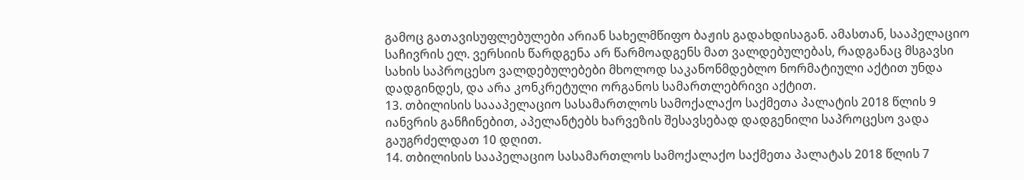გამოც გათავისუფლებულები არიან სახელმწიფო ბაჟის გადახდისაგან. ამასთან, სააპელაციო საჩივრის ელ. ვერსიის წარდგენა არ წარმოადგენს მათ ვალდებულებას, რადგანაც მსგავსი სახის საპროცესო ვალდებულებები მხოლოდ საკანონმდებლო ნორმატიული აქტით უნდა დადგინდეს, და არა კონკრეტული ორგანოს სამართლებრივი აქტით.
13. თბილისის საააპელაციო სასამართლოს სამოქალაქო საქმეთა პალატის 2018 წლის 9 იანვრის განჩინებით, აპელანტებს ხარვეზის შესავსებად დადგენილი საპროცესო ვადა გაუგრძელდათ 10 დღით.
14. თბილისის სააპელაციო სასამართლოს სამოქალაქო საქმეთა პალატას 2018 წლის 7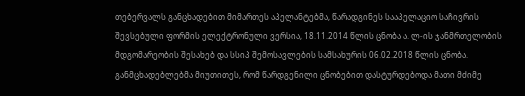თებერვალს განცხადებით მიმართეს აპელანტებმა, წარადგინეს სააპელაციო საჩივრის შევსებული ფორმის ელექტრონული ვერსია, 18.11.2014 წლის ცნობა ა. ლ-ის ჯანმრთელობის მდგომარეობის შესახებ და სსიპ შემოსავლების სამსახურის 06.02.2018 წლის ცნობა. განმცხადებლებმა მიუთითეს, რომ წარდგენილი ცნობებით დასტურდებოდა მათი მძიმე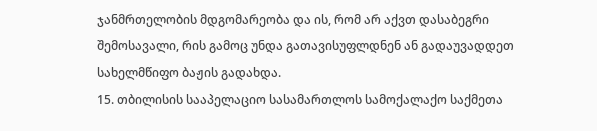ჯანმრთელობის მდგომარეობა და ის, რომ არ აქვთ დასაბეგრი შემოსავალი, რის გამოც უნდა გათავისუფლდნენ ან გადაუვადდეთ სახელმწიფო ბაჟის გადახდა.
15. თბილისის სააპელაციო სასამართლოს სამოქალაქო საქმეთა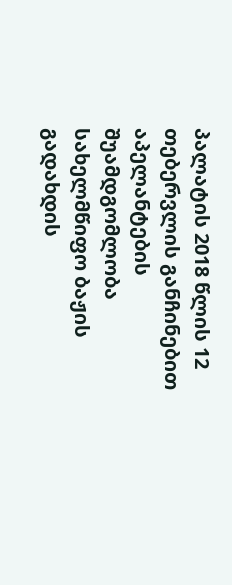პალატის 2018 წლის 12 თებერვლის განჩინებით აპელანტების შუამდგომლობა სახელმწიფო ბაჟის გადახდის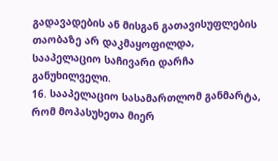გადავადების ან მისგან გათავისუფლების თაობაზე არ დაკმაყოფილდა, სააპელაციო საჩივარი დარჩა განუხილველი.
16. სააპელაციო სასამართლომ განმარტა, რომ მოპასუხეთა მიერ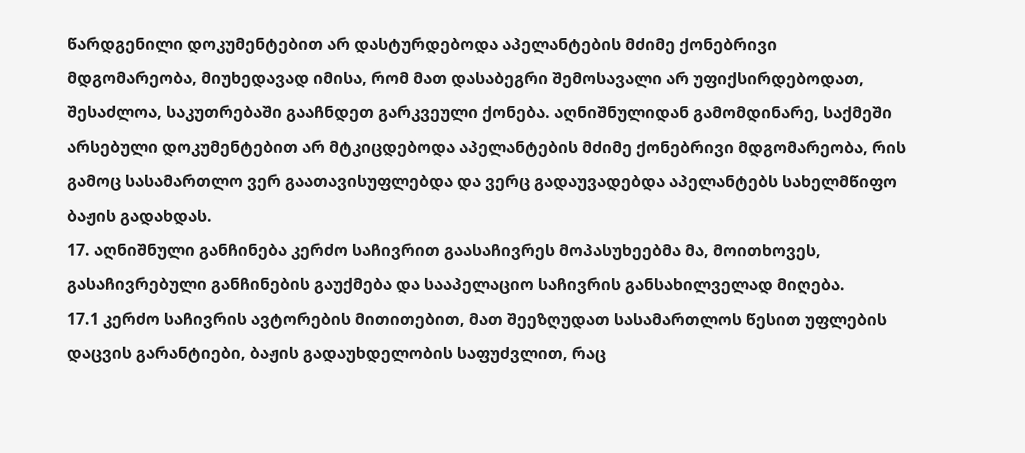წარდგენილი დოკუმენტებით არ დასტურდებოდა აპელანტების მძიმე ქონებრივი მდგომარეობა, მიუხედავად იმისა, რომ მათ დასაბეგრი შემოსავალი არ უფიქსირდებოდათ, შესაძლოა, საკუთრებაში გააჩნდეთ გარკვეული ქონება. აღნიშნულიდან გამომდინარე, საქმეში არსებული დოკუმენტებით არ მტკიცდებოდა აპელანტების მძიმე ქონებრივი მდგომარეობა, რის გამოც სასამართლო ვერ გაათავისუფლებდა და ვერც გადაუვადებდა აპელანტებს სახელმწიფო ბაჟის გადახდას.
17. აღნიშნული განჩინება კერძო საჩივრით გაასაჩივრეს მოპასუხეებმა მა, მოითხოვეს, გასაჩივრებული განჩინების გაუქმება და სააპელაციო საჩივრის განსახილველად მიღება.
17.1 კერძო საჩივრის ავტორების მითითებით, მათ შეეზღუდათ სასამართლოს წესით უფლების დაცვის გარანტიები, ბაჟის გადაუხდელობის საფუძვლით, რაც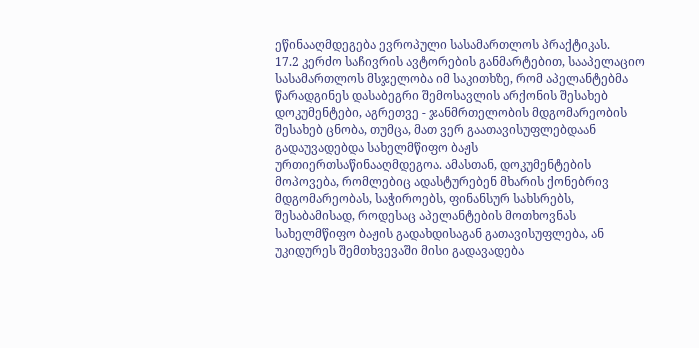ეწინააღმდეგება ევროპული სასამართლოს პრაქტიკას.
17.2 კერძო საჩივრის ავტორების განმარტებით, სააპელაციო სასამართლოს მსჯელობა იმ საკითხზე, რომ აპელანტებმა წარადგინეს დასაბეგრი შემოსავლის არქონის შესახებ დოკუმენტები, აგრეთვე - ჯანმრთელობის მდგომარეობის შესახებ ცნობა, თუმცა, მათ ვერ გაათავისუფლებდაან გადაუვადებდა სახელმწიფო ბაჟს ურთიერთსაწინააღმდეგოა. ამასთან, დოკუმენტების მოპოვება, რომლებიც ადასტურებენ მხარის ქონებრივ მდგომარეობას, საჭიროებს, ფინანსურ სახსრებს, შესაბამისად, როდესაც აპელანტების მოთხოვნას სახელმწიფო ბაჟის გადახდისაგან გათავისუფლება, ან უკიდურეს შემთხვევაში მისი გადავადება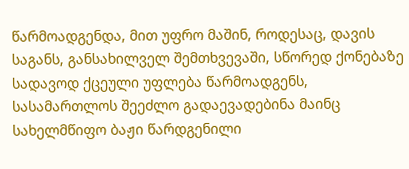წარმოადგენდა, მით უფრო მაშინ, როდესაც, დავის საგანს, განსახილველ შემთხვევაში, სწორედ ქონებაზე სადავოდ ქცეული უფლება წარმოადგენს, სასამართლოს შეეძლო გადაევადებინა მაინც სახელმწიფო ბაჟი წარდგენილი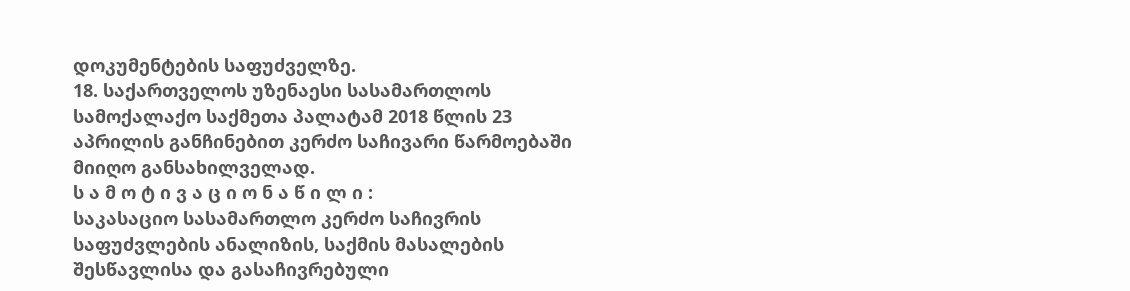დოკუმენტების საფუძველზე.
18. საქართველოს უზენაესი სასამართლოს სამოქალაქო საქმეთა პალატამ 2018 წლის 23 აპრილის განჩინებით კერძო საჩივარი წარმოებაში მიიღო განსახილველად.
ს ა მ ო ტ ი ვ ა ც ი ო ნ ა წ ი ლ ი :
საკასაციო სასამართლო კერძო საჩივრის საფუძვლების ანალიზის, საქმის მასალების შესწავლისა და გასაჩივრებული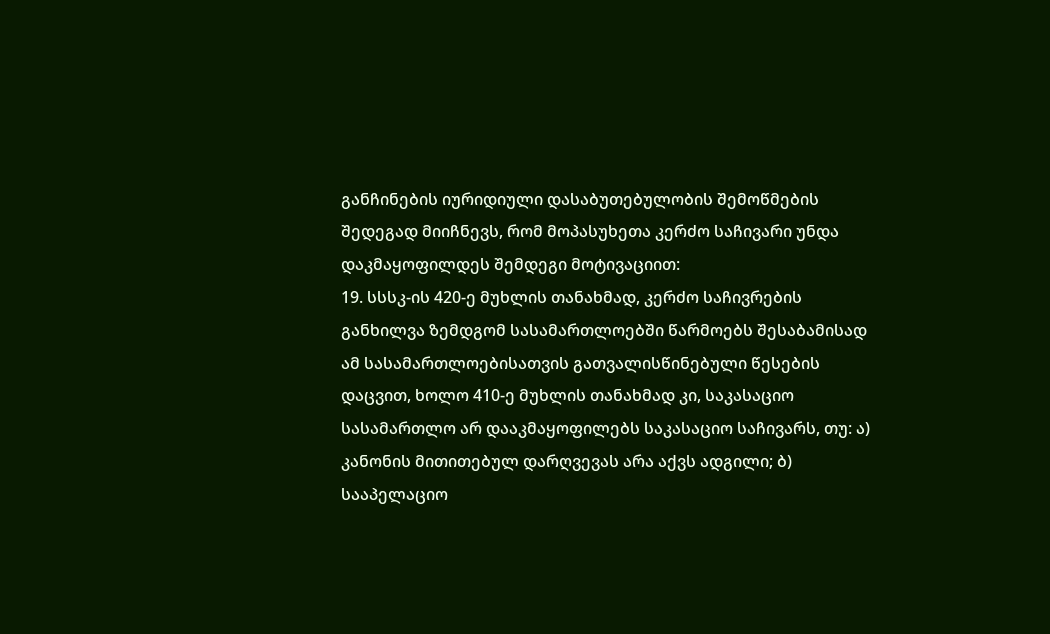განჩინების იურიდიული დასაბუთებულობის შემოწმების შედეგად მიიჩნევს, რომ მოპასუხეთა კერძო საჩივარი უნდა დაკმაყოფილდეს შემდეგი მოტივაციით:
19. სსსკ-ის 420-ე მუხლის თანახმად, კერძო საჩივრების განხილვა ზემდგომ სასამართლოებში წარმოებს შესაბამისად ამ სასამართლოებისათვის გათვალისწინებული წესების დაცვით, ხოლო 410-ე მუხლის თანახმად კი, საკასაციო სასამართლო არ დააკმაყოფილებს საკასაციო საჩივარს, თუ: ა) კანონის მითითებულ დარღვევას არა აქვს ადგილი; ბ) სააპელაციო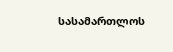სასამართლოს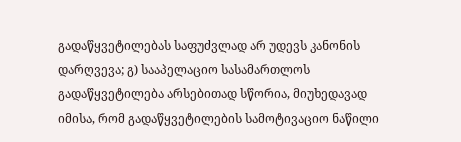გადაწყვეტილებას საფუძვლად არ უდევს კანონის დარღვევა; გ) სააპელაციო სასამართლოს გადაწყვეტილება არსებითად სწორია, მიუხედავად იმისა, რომ გადაწყვეტილების სამოტივაციო ნაწილი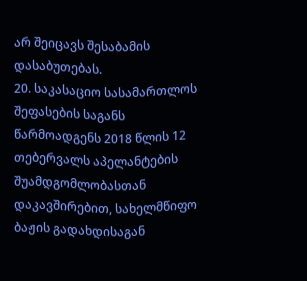არ შეიცავს შესაბამის დასაბუთებას.
20. საკასაციო სასამართლოს შეფასების საგანს წარმოადგენს 2018 წლის 12 თებერვალს აპელანტების შუამდგომლობასთან დაკავშირებით, სახელმწიფო ბაჟის გადახდისაგან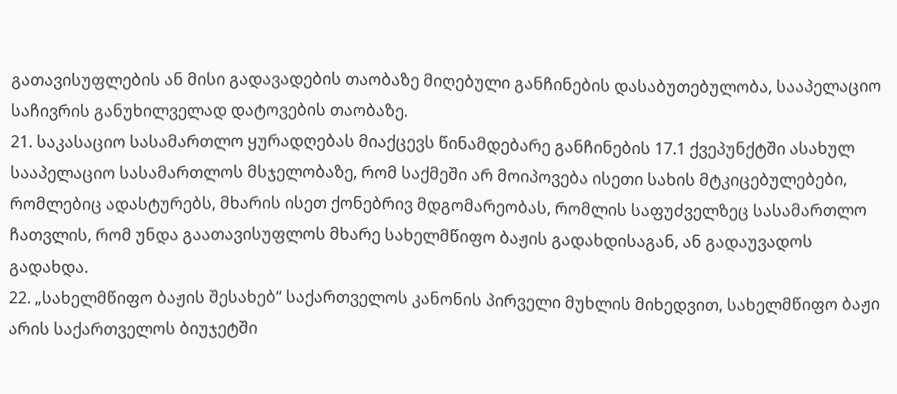გათავისუფლების ან მისი გადავადების თაობაზე მიღებული განჩინების დასაბუთებულობა, სააპელაციო საჩივრის განუხილველად დატოვების თაობაზე.
21. საკასაციო სასამართლო ყურადღებას მიაქცევს წინამდებარე განჩინების 17.1 ქვეპუნქტში ასახულ სააპელაციო სასამართლოს მსჯელობაზე, რომ საქმეში არ მოიპოვება ისეთი სახის მტკიცებულებები, რომლებიც ადასტურებს, მხარის ისეთ ქონებრივ მდგომარეობას, რომლის საფუძველზეც სასამართლო ჩათვლის, რომ უნდა გაათავისუფლოს მხარე სახელმწიფო ბაჟის გადახდისაგან, ან გადაუვადოს გადახდა.
22. „სახელმწიფო ბაჟის შესახებ“ საქართველოს კანონის პირველი მუხლის მიხედვით, სახელმწიფო ბაჟი არის საქართველოს ბიუჯეტში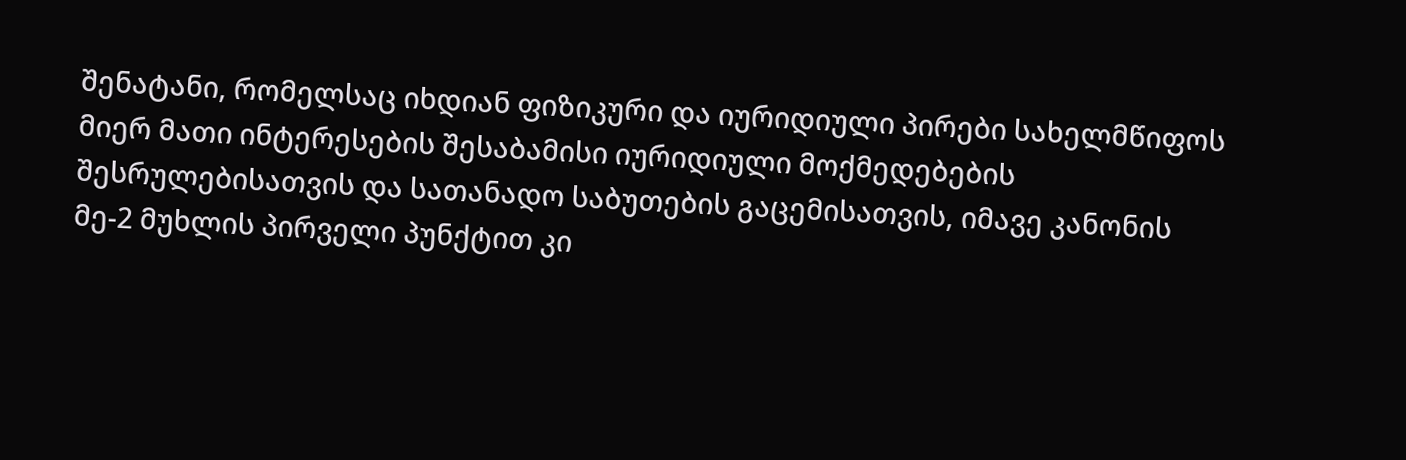შენატანი, რომელსაც იხდიან ფიზიკური და იურიდიული პირები სახელმწიფოს მიერ მათი ინტერესების შესაბამისი იურიდიული მოქმედებების შესრულებისათვის და სათანადო საბუთების გაცემისათვის, იმავე კანონის მე-2 მუხლის პირველი პუნქტით კი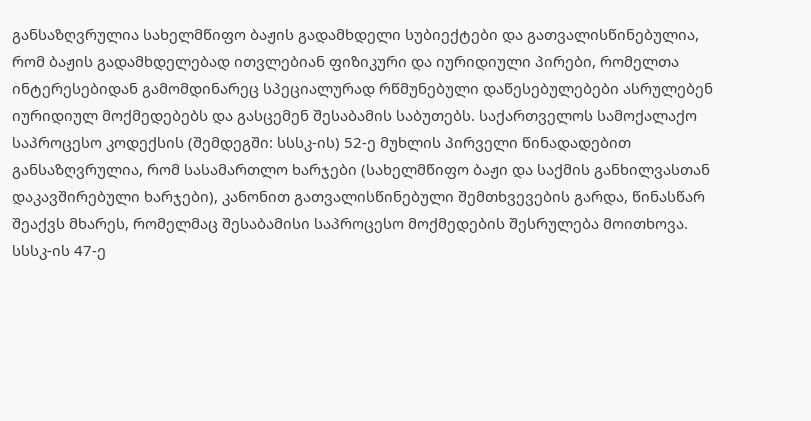განსაზღვრულია სახელმწიფო ბაჟის გადამხდელი სუბიექტები და გათვალისწინებულია, რომ ბაჟის გადამხდელებად ითვლებიან ფიზიკური და იურიდიული პირები, რომელთა ინტერესებიდან გამომდინარეც სპეციალურად რწმუნებული დაწესებულებები ასრულებენ იურიდიულ მოქმედებებს და გასცემენ შესაბამის საბუთებს. საქართველოს სამოქალაქო საპროცესო კოდექსის (შემდეგში: სსსკ-ის) 52-ე მუხლის პირველი წინადადებით განსაზღვრულია, რომ სასამართლო ხარჯები (სახელმწიფო ბაჟი და საქმის განხილვასთან დაკავშირებული ხარჯები), კანონით გათვალისწინებული შემთხვევების გარდა, წინასწარ შეაქვს მხარეს, რომელმაც შესაბამისი საპროცესო მოქმედების შესრულება მოითხოვა. სსსკ-ის 47-ე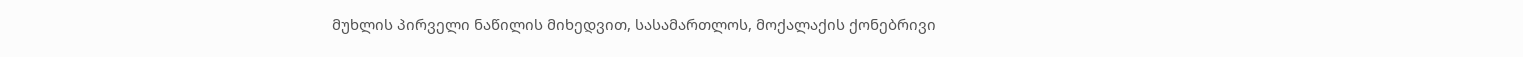მუხლის პირველი ნაწილის მიხედვით, სასამართლოს, მოქალაქის ქონებრივი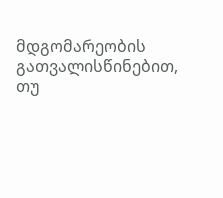მდგომარეობის გათვალისწინებით, თუ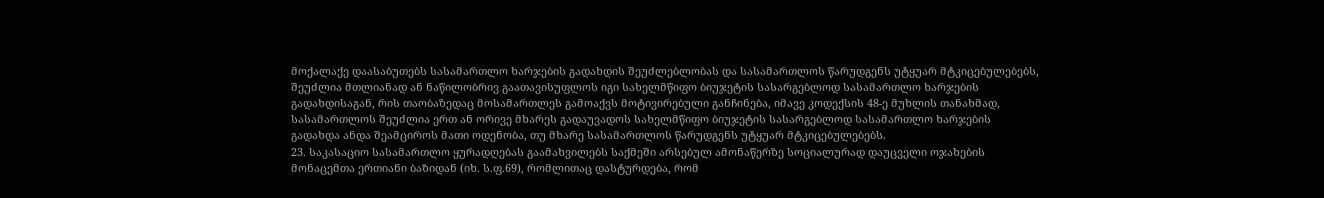მოქალაქე დაასაბუთებს სასამართლო ხარჯების გადახდის შეუძლებლობას და სასამართლოს წარუდგენს უტყუარ მტკიცებულებებს, შეუძლია მთლიანად ან ნაწილობრივ გაათავისუფლოს იგი სახელმწიფო ბიუჯეტის სასარგებლოდ სასამართლო ხარჯების გადახდისაგან, რის თაობაზედაც მოსამართლეს გამოაქვს მოტივირებული განჩინება, იმავე კოდექსის 48-ე მუხლის თანახმად, სასამართლოს შეუძლია ერთ ან ორივე მხარეს გადაუვადოს სახელმწიფო ბიუჯეტის სასარგებლოდ სასამართლო ხარჯების გადახდა ანდა შეამციროს მათი ოდენობა, თუ მხარე სასამართლოს წარუდგენს უტყუარ მტკიცებულებებს.
23. საკასაციო სასამართლო ყურადღებას გაამახვილებს საქმეში არსებულ ამონაწერზე სოციალურად დაუცველი ოჯახების მონაცემთა ერთიანი ბაზიდან (იხ. ს.ფ.69), რომლითაც დასტურდება, რომ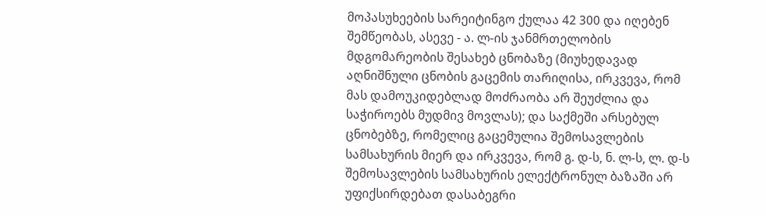მოპასუხეების სარეიტინგო ქულაა 42 300 და იღებენ შემწეობას, ასევე - ა. ლ-ის ჯანმრთელობის მდგომარეობის შესახებ ცნობაზე (მიუხედავად აღნიშნული ცნობის გაცემის თარიღისა, ირკვევა, რომ მას დამოუკიდებლად მოძრაობა არ შეუძლია და საჭიროებს მუდმივ მოვლას); და საქმეში არსებულ ცნობებზე, რომელიც გაცემულია შემოსავლების სამსახურის მიერ და ირკვევა, რომ გ. დ-ს, ნ. ლ-ს, ლ. დ-ს შემოსავლების სამსახურის ელექტრონულ ბაზაში არ უფიქსირდებათ დასაბეგრი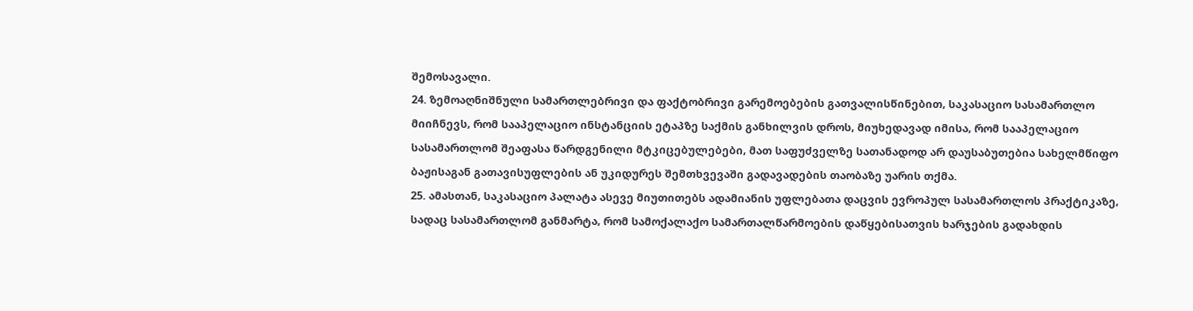შემოსავალი.
24. ზემოაღნიშნული სამართლებრივი და ფაქტობრივი გარემოებების გათვალისწინებით, საკასაციო სასამართლო მიიჩნევს, რომ სააპელაციო ინსტანციის ეტაპზე საქმის განხილვის დროს, მიუხედავად იმისა, რომ სააპელაციო სასამართლომ შეაფასა წარდგენილი მტკიცებულებები, მათ საფუძველზე სათანადოდ არ დაუსაბუთებია სახელმწიფო ბაჟისაგან გათავისუფლების ან უკიდურეს შემთხვევაში გადავადების თაობაზე უარის თქმა.
25. ამასთან, საკასაციო პალატა ასევე მიუთითებს ადამიანის უფლებათა დაცვის ევროპულ სასამართლოს პრაქტიკაზე, სადაც სასამართლომ განმარტა, რომ სამოქალაქო სამართალწარმოების დაწყებისათვის ხარჯების გადახდის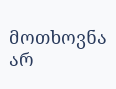მოთხოვნა არ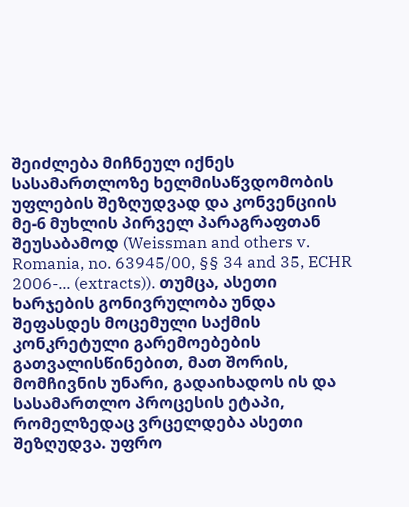შეიძლება მიჩნეულ იქნეს სასამართლოზე ხელმისაწვდომობის უფლების შეზღუდვად და კონვენციის მე-6 მუხლის პირველ პარაგრაფთან შეუსაბამოდ (Weissman and others v. Romania, no. 63945/00, §§ 34 and 35, ECHR 2006-... (extracts)). თუმცა, ასეთი ხარჯების გონივრულობა უნდა შეფასდეს მოცემული საქმის კონკრეტული გარემოებების გათვალისწინებით, მათ შორის, მომჩივნის უნარი, გადაიხადოს ის და სასამართლო პროცესის ეტაპი, რომელზედაც ვრცელდება ასეთი შეზღუდვა. უფრო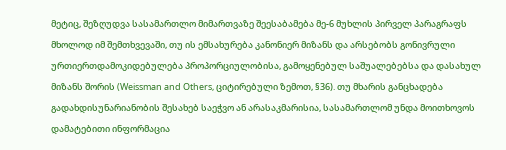მეტიც, შეზღუდვა სასამართლო მიმართვაზე შეესაბამება მე-6 მუხლის პირველ პარაგრაფს მხოლოდ იმ შემთხვევაში, თუ ის ემსახურება კანონიერ მიზანს და არსებობს გონივრული ურთიერთდამოკიდებულება პროპორციულობისა, გამოყენებულ საშუალებებსა და დასახულ მიზანს შორის (Weissman and Others, ციტირებული ზემოთ, §36). თუ მხარის განცხადება გადახდისუნარიანობის შესახებ საეჭვო ან არასაკმარისია, სასამართლომ უნდა მოითხოვოს დამატებითი ინფორმაცია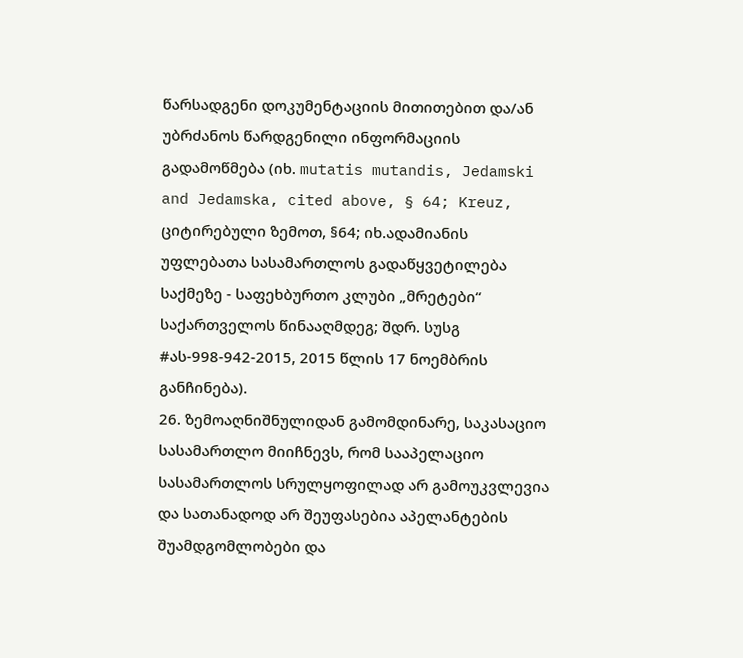წარსადგენი დოკუმენტაციის მითითებით და/ან უბრძანოს წარდგენილი ინფორმაციის გადამოწმება (იხ. mutatis mutandis, Jedamski and Jedamska, cited above, § 64; Kreuz, ციტირებული ზემოთ, §64; იხ.ადამიანის უფლებათა სასამართლოს გადაწყვეტილება საქმეზე - საფეხბურთო კლუბი „მრეტები“ საქართველოს წინააღმდეგ; შდრ. სუსგ #ას-998-942-2015, 2015 წლის 17 ნოემბრის განჩინება).
26. ზემოაღნიშნულიდან გამომდინარე, საკასაციო სასამართლო მიიჩნევს, რომ სააპელაციო სასამართლოს სრულყოფილად არ გამოუკვლევია და სათანადოდ არ შეუფასებია აპელანტების შუამდგომლობები და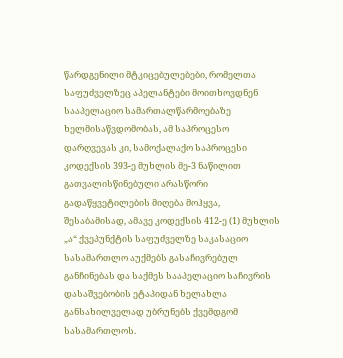წარდგენილი მტკიცებულებები, რომელთა საფუძველზეც აპელანტები მოითხოვდნენ სააპელაციო სამართალწარმოებაზე ხელმისაწვდომობას, ამ საპროცესო დარღვევას კი, სამოქალაქო საპროცესი კოდექსის 393-ე მუხლის მე-3 ნაწილით გათვალისწინებული არასწორი გადაწყვეტილების მიღება მოჰყვა, შესაბამისად, ამავე კოდექსის 412-ე (1) მუხლის „ა“ ქვეპუნქტის საფუძველზე საკასაციო სასამართლო აუქმებს გასაჩივრებულ განჩინებას და საქმეს სააპელაციო საჩივრის დასაშვებობის ეტაპიდან ხელახლა განსახილველად უბრუნებს ქვემდგომ სასამართლოს.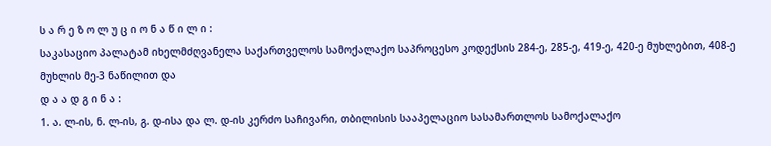ს ა რ ე ზ ო ლ უ ც ი ო ნ ა წ ი ლ ი :
საკასაციო პალატამ იხელმძღვანელა საქართველოს სამოქალაქო საპროცესო კოდექსის 284-ე, 285-ე, 419-ე, 420-ე მუხლებით, 408-ე მუხლის მე-3 ნაწილით და
დ ა ა დ გ ი ნ ა :
1. ა. ლ-ის, ნ. ლ-ის, გ. დ-ისა და ლ. დ-ის კერძო საჩივარი, თბილისის სააპელაციო სასამართლოს სამოქალაქო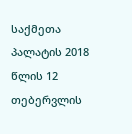საქმეთა პალატის 2018 წლის 12 თებერვლის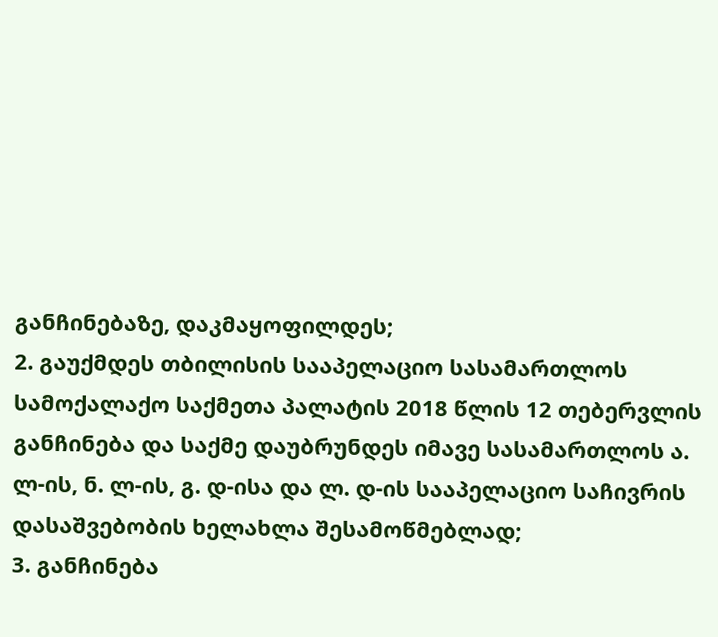განჩინებაზე, დაკმაყოფილდეს;
2. გაუქმდეს თბილისის სააპელაციო სასამართლოს სამოქალაქო საქმეთა პალატის 2018 წლის 12 თებერვლის განჩინება და საქმე დაუბრუნდეს იმავე სასამართლოს ა. ლ-ის, ნ. ლ-ის, გ. დ-ისა და ლ. დ-ის სააპელაციო საჩივრის დასაშვებობის ხელახლა შესამოწმებლად;
3. განჩინება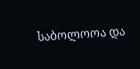საბოლოოა და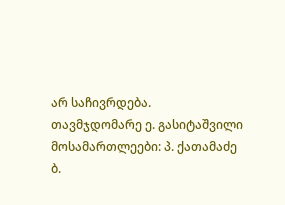არ საჩივრდება.
თავმჯდომარე ე. გასიტაშვილი
მოსამართლეები: პ. ქათამაძე
ბ.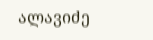ალავიძე